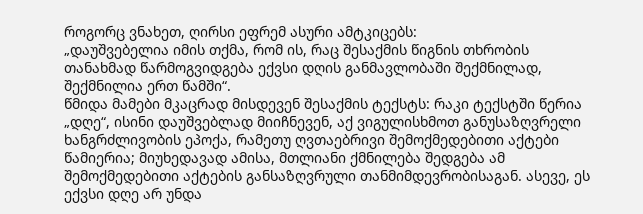როგორც ვნახეთ, ღირსი ეფრემ ასური ამტკიცებს:
„დაუშვებელია იმის თქმა, რომ ის, რაც შესაქმის წიგნის თხრობის თანახმად წარმოგვიდგება ექვსი დღის განმავლობაში შექმნილად, შექმნილია ერთ წამში“.
წმიდა მამები მკაცრად მისდევენ შესაქმის ტექსტს: რაკი ტექსტში წერია „დღე“, ისინი დაუშვებლად მიიჩნევენ, აქ ვიგულისხმოთ განუსაზღვრელი ხანგრძლივობის ეპოქა, რამეთუ ღვთაებრივი შემოქმედებითი აქტები წამიერია; მიუხედავად ამისა, მთლიანი ქმნილება შედგება ამ შემოქმედებითი აქტების განსაზღვრული თანმიმდევრობისაგან. ასევე, ეს ექვსი დღე არ უნდა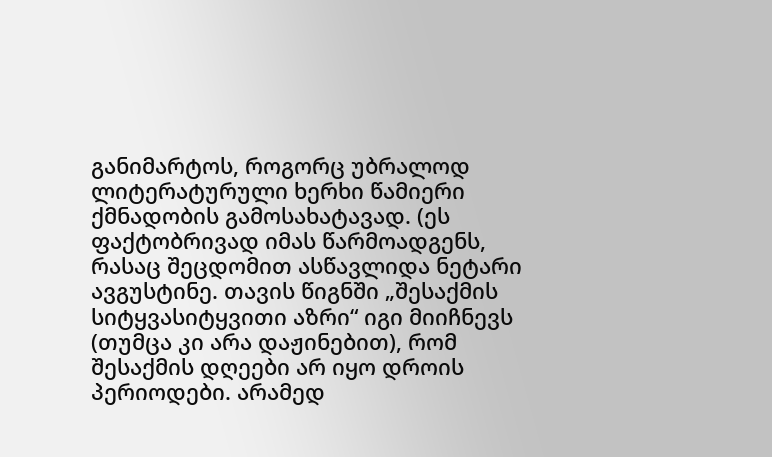განიმარტოს, როგორც უბრალოდ ლიტერატურული ხერხი წამიერი ქმნადობის გამოსახატავად. (ეს ფაქტობრივად იმას წარმოადგენს, რასაც შეცდომით ასწავლიდა ნეტარი ავგუსტინე. თავის წიგნში „შესაქმის სიტყვასიტყვითი აზრი“ იგი მიიჩნევს (თუმცა კი არა დაჟინებით), რომ შესაქმის დღეები არ იყო დროის პერიოდები. არამედ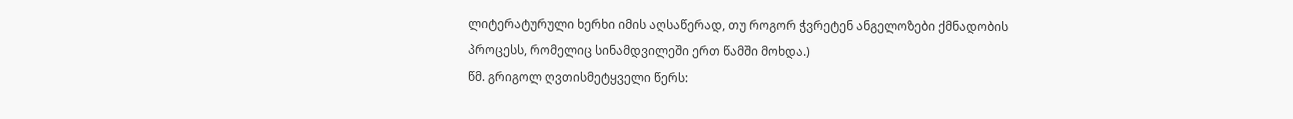ლიტერატურული ხერხი იმის აღსაწერად, თუ როგორ ჭვრეტენ ანგელოზები ქმნადობის პროცესს, რომელიც სინამდვილეში ერთ წამში მოხდა.)
წმ. გრიგოლ ღვთისმეტყველი წერს: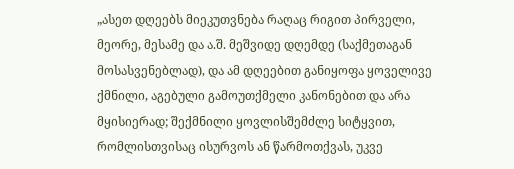„ასეთ დღეებს მიეკუთვნება რაღაც რიგით პირველი, მეორე, მესამე და ა.შ. მეშვიდე დღემდე (საქმეთაგან მოსასვენებლად), და ამ დღეებით განიყოფა ყოველივე ქმნილი, აგებული გამოუთქმელი კანონებით და არა მყისიერად; შექმნილი ყოვლისშემძლე სიტყვით, რომლისთვისაც ისურვოს ან წარმოთქვას, უკვე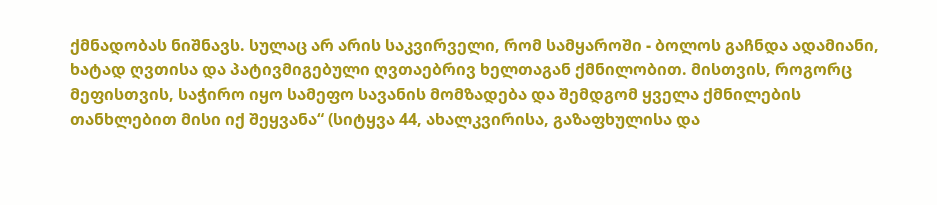ქმნადობას ნიშნავს. სულაც არ არის საკვირველი, რომ სამყაროში - ბოლოს გაჩნდა ადამიანი, ხატად ღვთისა და პატივმიგებული ღვთაებრივ ხელთაგან ქმნილობით. მისთვის, როგორც მეფისთვის, საჭირო იყო სამეფო სავანის მომზადება და შემდგომ ყველა ქმნილების თანხლებით მისი იქ შეყვანა“ (სიტყვა 44, ახალკვირისა, გაზაფხულისა და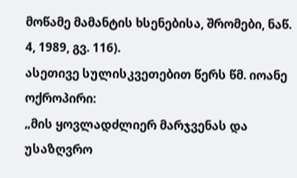მოწამე მამანტის ხსენებისა, შრომები, ნაწ. 4, 1989, გვ. 116).
ასეთივე სულისკვეთებით წერს წმ. იოანე ოქროპირი:
„მის ყოვლადძლიერ მარჯვენას და უსაზღვრო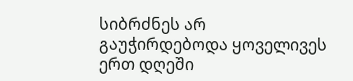სიბრძნეს არ გაუჭირდებოდა ყოველივეს ერთ დღეში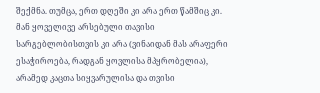შექმნა. თუმცა, ერთ დღეში კი არა ერთ წამშიც კი. მან ყოველივე არსებული თავისი სარგებლობისთვის კი არა (ვინაიდან მას არაფერი ესაჭიროება, რადგან ყოვლისა მპყრობელია), არამედ კაცთა სიყვარულისა და თვისი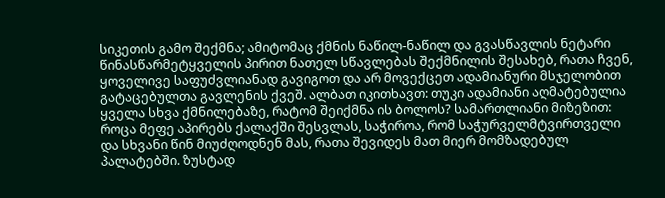სიკეთის გამო შექმნა; ამიტომაც ქმნის ნაწილ-ნაწილ და გვასწავლის ნეტარი წინასწარმეტყველის პირით ნათელ სწავლებას შექმნილის შესახებ, რათა ჩვენ, ყოველივე საფუძვლიანად გავიგოთ და არ მოვექცეთ ადამიანური მსჯელობით გატაცებულთა გავლენის ქვეშ. ალბათ იკითხავთ: თუკი ადამიანი აღმატებულია ყველა სხვა ქმნილებაზე, რატომ შეიქმნა ის ბოლოს? სამართლიანი მიზეზით: როცა მეფე აპირებს ქალაქში შესვლას, საჭიროა, რომ საჭურველმტვირთველი და სხვანი წინ მიუძღოდნენ მას, რათა შევიდეს მათ მიერ მომზადებულ პალატებში. ზუსტად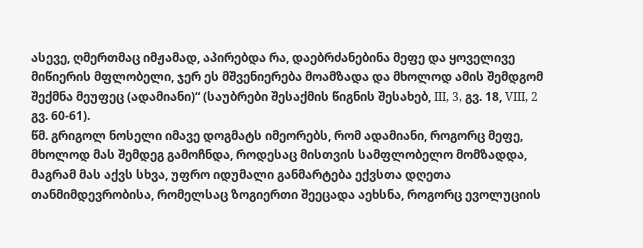ასევე, ღმერთმაც იმჟამად, აპირებდა რა, დაებრძანებინა მეფე და ყოველივე მიწიერის მფლობელი, ჯერ ეს მშვენიერება მოამზადა და მხოლოდ ამის შემდგომ შექმნა მეუფეც (ადამიანი)“ (საუბრები შესაქმის წიგნის შესახებ, III, 3, გვ. 18, VIII, 2 გვ. 60-61).
წმ. გრიგოლ ნოსელი იმავე დოგმატს იმეორებს, რომ ადამიანი, როგორც მეფე, მხოლოდ მას შემდეგ გამოჩნდა, როდესაც მისთვის სამფლობელო მომზადდა, მაგრამ მას აქვს სხვა, უფრო იდუმალი განმარტება ექვსთა დღეთა თანმიმდევრობისა, რომელსაც ზოგიერთი შეეცადა აეხსნა, როგორც ევოლუციის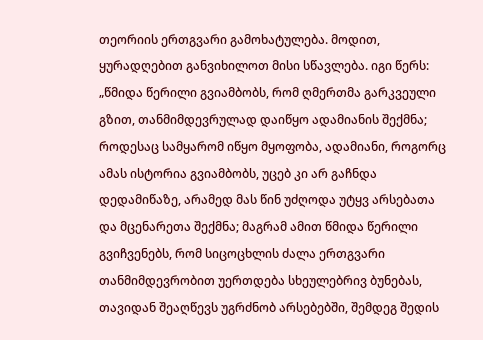თეორიის ერთგვარი გამოხატულება. მოდით, ყურადღებით განვიხილოთ მისი სწავლება. იგი წერს:
„წმიდა წერილი გვიამბობს, რომ ღმერთმა გარკვეული გზით, თანმიმდევრულად დაიწყო ადამიანის შექმნა; როდესაც სამყარომ იწყო მყოფობა, ადამიანი, როგორც ამას ისტორია გვიამბობს, უცებ კი არ გაჩნდა დედამიწაზე, არამედ მას წინ უძღოდა უტყვ არსებათა და მცენარეთა შექმნა; მაგრამ ამით წმიდა წერილი გვიჩვენებს, რომ სიცოცხლის ძალა ერთგვარი თანმიმდევრობით უერთდება სხეულებრივ ბუნებას, თავიდან შეაღწევს უგრძნობ არსებებში, შემდეგ შედის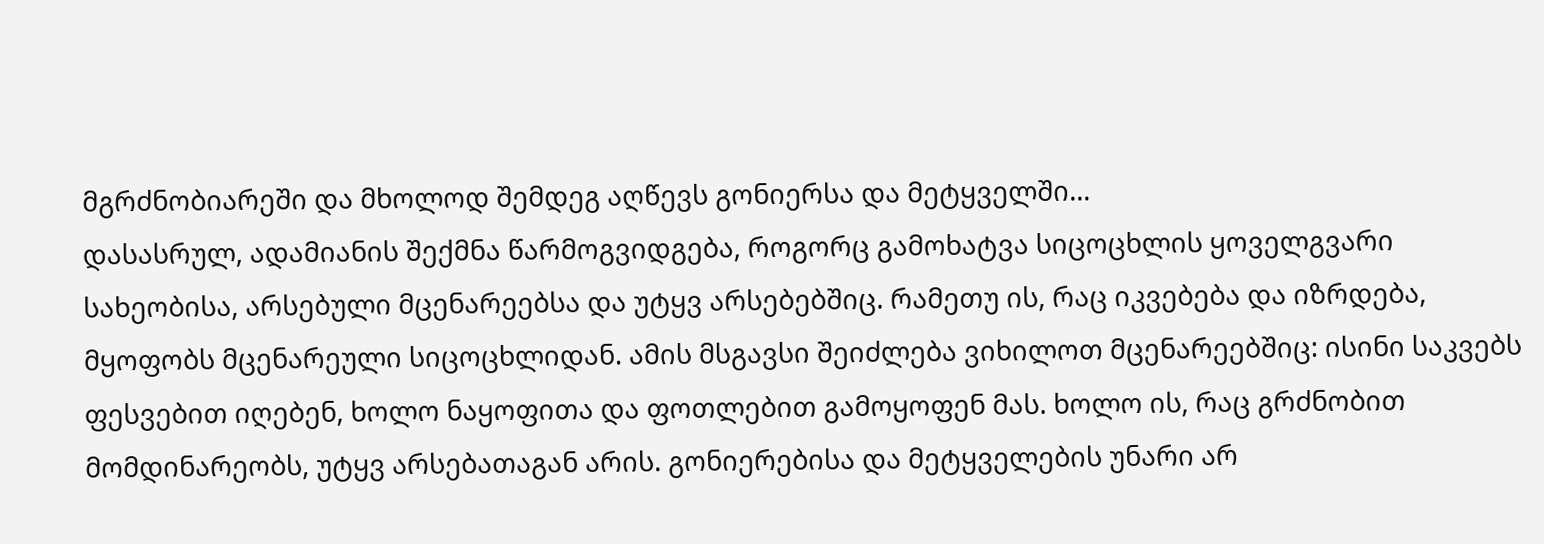მგრძნობიარეში და მხოლოდ შემდეგ აღწევს გონიერსა და მეტყველში...
დასასრულ, ადამიანის შექმნა წარმოგვიდგება, როგორც გამოხატვა სიცოცხლის ყოველგვარი სახეობისა, არსებული მცენარეებსა და უტყვ არსებებშიც. რამეთუ ის, რაც იკვებება და იზრდება, მყოფობს მცენარეული სიცოცხლიდან. ამის მსგავსი შეიძლება ვიხილოთ მცენარეებშიც: ისინი საკვებს ფესვებით იღებენ, ხოლო ნაყოფითა და ფოთლებით გამოყოფენ მას. ხოლო ის, რაც გრძნობით მომდინარეობს, უტყვ არსებათაგან არის. გონიერებისა და მეტყველების უნარი არ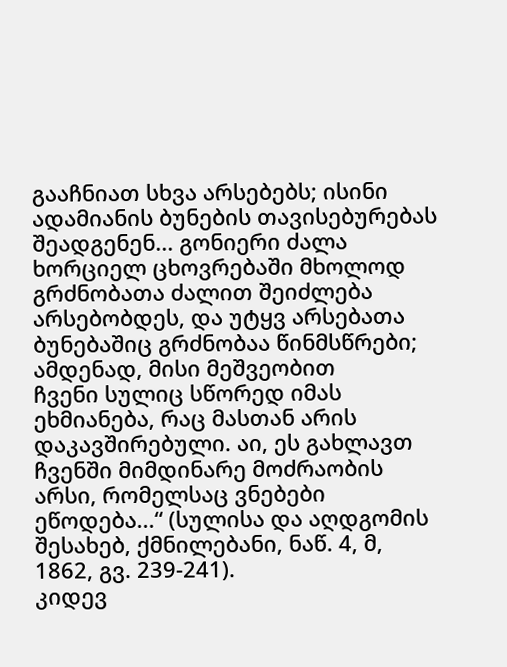გააჩნიათ სხვა არსებებს; ისინი ადამიანის ბუნების თავისებურებას შეადგენენ... გონიერი ძალა ხორციელ ცხოვრებაში მხოლოდ გრძნობათა ძალით შეიძლება არსებობდეს, და უტყვ არსებათა ბუნებაშიც გრძნობაა წინმსწრები; ამდენად, მისი მეშვეობით
ჩვენი სულიც სწორედ იმას ეხმიანება, რაც მასთან არის დაკავშირებული. აი, ეს გახლავთ ჩვენში მიმდინარე მოძრაობის არსი, რომელსაც ვნებები ეწოდება...“ (სულისა და აღდგომის შესახებ, ქმნილებანი, ნაწ. 4, მ, 1862, გვ. 239-241).
კიდევ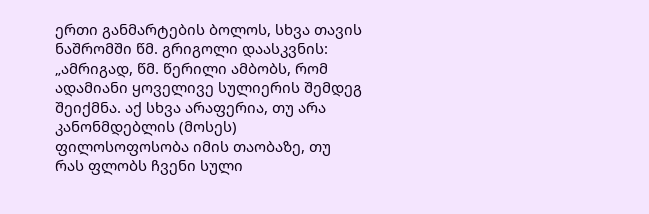ერთი განმარტების ბოლოს, სხვა თავის ნაშრომში წმ. გრიგოლი დაასკვნის:
„ამრიგად, წმ. წერილი ამბობს, რომ ადამიანი ყოველივე სულიერის შემდეგ შეიქმნა. აქ სხვა არაფერია, თუ არა კანონმდებლის (მოსეს) ფილოსოფოსობა იმის თაობაზე, თუ რას ფლობს ჩვენი სული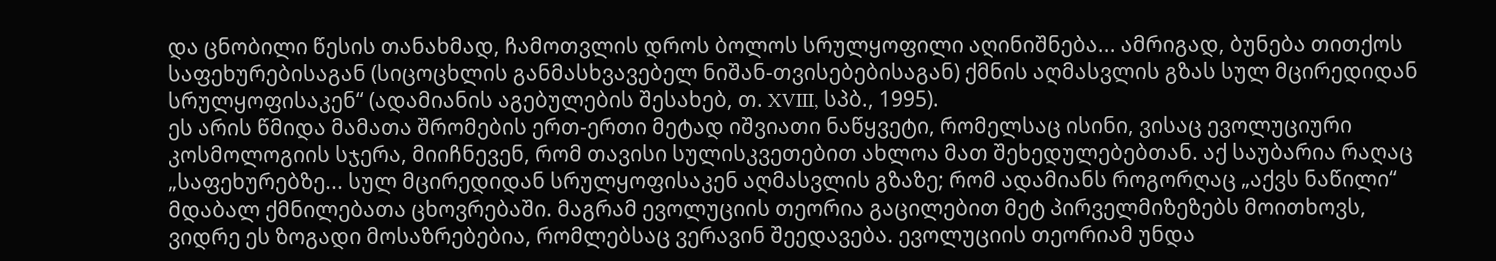და ცნობილი წესის თანახმად, ჩამოთვლის დროს ბოლოს სრულყოფილი აღინიშნება... ამრიგად, ბუნება თითქოს საფეხურებისაგან (სიცოცხლის განმასხვავებელ ნიშან-თვისებებისაგან) ქმნის აღმასვლის გზას სულ მცირედიდან სრულყოფისაკენ“ (ადამიანის აგებულების შესახებ, თ. XVIII, სპბ., 1995).
ეს არის წმიდა მამათა შრომების ერთ-ერთი მეტად იშვიათი ნაწყვეტი, რომელსაც ისინი, ვისაც ევოლუციური კოსმოლოგიის სჯერა, მიიჩნევენ, რომ თავისი სულისკვეთებით ახლოა მათ შეხედულებებთან. აქ საუბარია რაღაც „საფეხურებზე... სულ მცირედიდან სრულყოფისაკენ აღმასვლის გზაზე; რომ ადამიანს როგორღაც „აქვს ნაწილი“ მდაბალ ქმნილებათა ცხოვრებაში. მაგრამ ევოლუციის თეორია გაცილებით მეტ პირველმიზეზებს მოითხოვს, ვიდრე ეს ზოგადი მოსაზრებებია, რომლებსაც ვერავინ შეედავება. ევოლუციის თეორიამ უნდა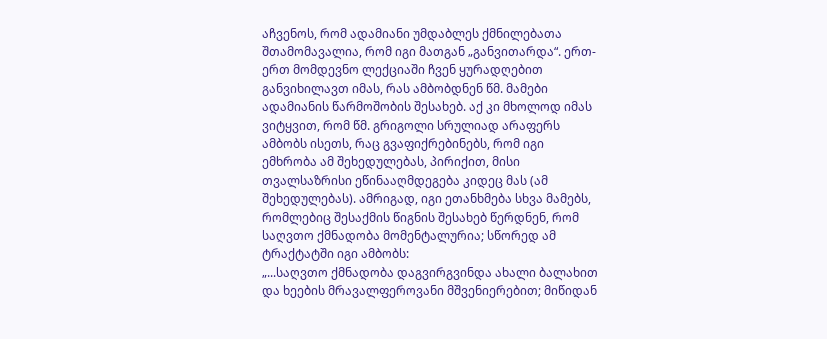აჩვენოს, რომ ადამიანი უმდაბლეს ქმნილებათა შთამომავალია, რომ იგი მათგან „განვითარდა“. ერთ-ერთ მომდევნო ლექციაში ჩვენ ყურადღებით განვიხილავთ იმას, რას ამბობდნენ წმ. მამები ადამიანის წარმოშობის შესახებ. აქ კი მხოლოდ იმას ვიტყვით, რომ წმ. გრიგოლი სრულიად არაფერს ამბობს ისეთს, რაც გვაფიქრებინებს, რომ იგი ემხრობა ამ შეხედულებას, პირიქით, მისი თვალსაზრისი ეწინააღმდეგება კიდეც მას (ამ შეხედულებას). ამრიგად, იგი ეთანხმება სხვა მამებს, რომლებიც შესაქმის წიგნის შესახებ წერდნენ, რომ საღვთო ქმნადობა მომენტალურია; სწორედ ამ ტრაქტატში იგი ამბობს:
„...საღვთო ქმნადობა დაგვირგვინდა ახალი ბალახით და ხეების მრავალფეროვანი მშვენიერებით; მიწიდან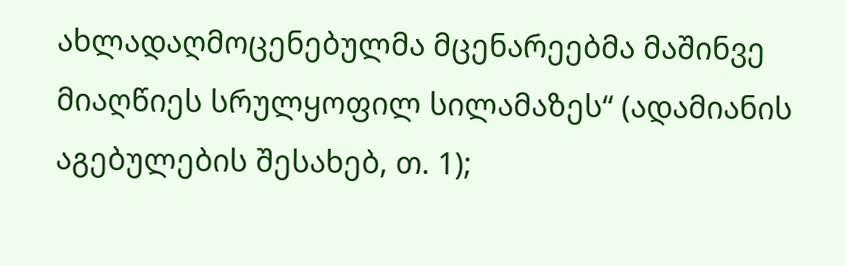ახლადაღმოცენებულმა მცენარეებმა მაშინვე მიაღწიეს სრულყოფილ სილამაზეს“ (ადამიანის აგებულების შესახებ, თ. 1);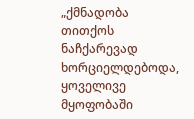„ქმნადობა თითქოს ნაჩქარევად ხორციელდებოდა, ყოველივე მყოფობაში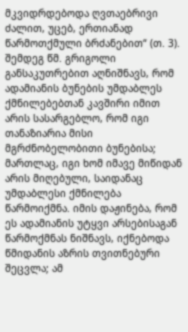მკვიდრდებოდა ღვთაებრივი ძალით, უცებ, ერთიანად წარმოთქმული ბრძანებით“ (თ. 3).
შემდეგ წმ. გრიგოლი განსაკუთრებით აღნიშნავს, რომ ადამიანის ბუნების უმდაბლეს ქმნილებებთან კავშირი იმით არის სასარგებლო, რომ იგი თანაზიარია მისი მგრძნობელობითი ბუნებისა; მართლაც, იგი ხომ იმავე მიწიდან არის მიღებული, საიდანაც უმდაბლესი ქმნილება წარმოიქმნა. იმის დაჟინება, რომ ეს ადამიანის უტყვი არსებისაგან წარმოქმნას ნიშნავს, იქნებოდა წმიდანის აზრის თვითნებური შეცვლა; ამ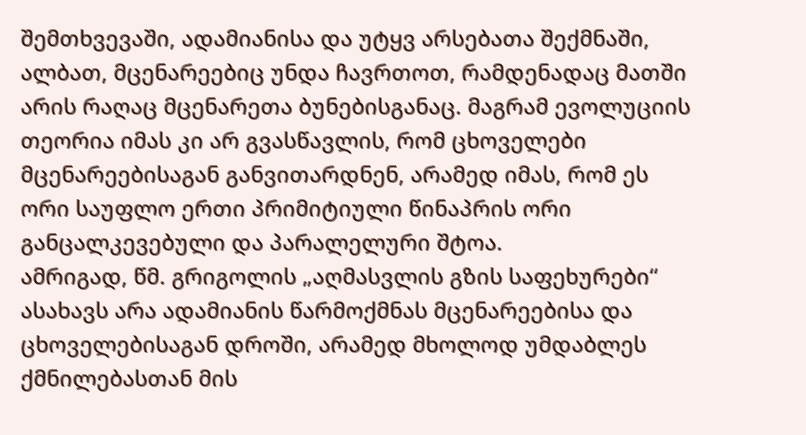შემთხვევაში, ადამიანისა და უტყვ არსებათა შექმნაში, ალბათ, მცენარეებიც უნდა ჩავრთოთ, რამდენადაც მათში არის რაღაც მცენარეთა ბუნებისგანაც. მაგრამ ევოლუციის თეორია იმას კი არ გვასწავლის, რომ ცხოველები მცენარეებისაგან განვითარდნენ, არამედ იმას, რომ ეს ორი საუფლო ერთი პრიმიტიული წინაპრის ორი განცალკევებული და პარალელური შტოა.
ამრიგად, წმ. გრიგოლის „აღმასვლის გზის საფეხურები“ ასახავს არა ადამიანის წარმოქმნას მცენარეებისა და ცხოველებისაგან დროში, არამედ მხოლოდ უმდაბლეს ქმნილებასთან მის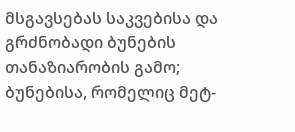მსგავსებას საკვებისა და გრძნობადი ბუნების თანაზიარობის გამო; ბუნებისა, რომელიც მეტ-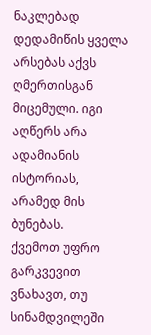ნაკლებად დედამიწის ყველა არსებას აქვს ღმერთისგან მიცემული. იგი აღწერს არა ადამიანის ისტორიას, არამედ მის ბუნებას.
ქვემოთ უფრო გარკვევით ვნახავთ, თუ სინამდვილეში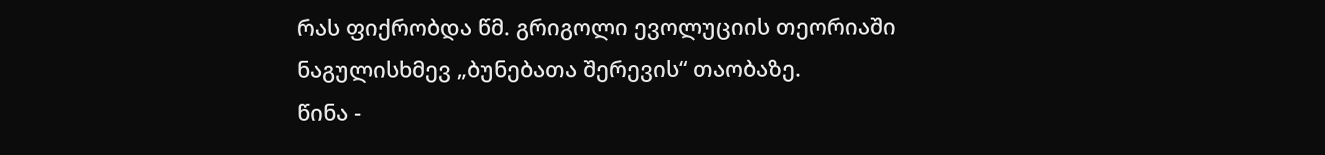რას ფიქრობდა წმ. გრიგოლი ევოლუციის თეორიაში ნაგულისხმევ „ბუნებათა შერევის“ თაობაზე.
წინა -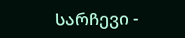სარჩევი -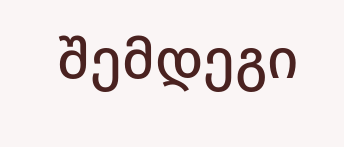შემდეგი